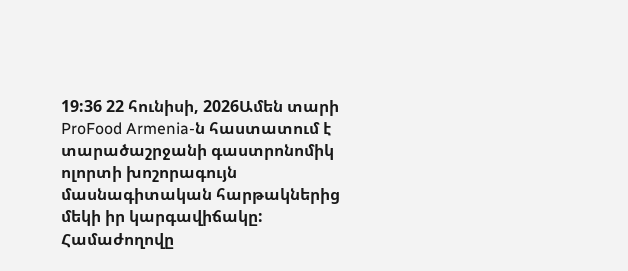19:36 22 հունիսի, 2026Ամեն տարի ProFood Armenia-ն հաստատում է տարածաշրջանի գաստրոնոմիկ ոլորտի խոշորագույն մասնագիտական հարթակներից մեկի իր կարգավիճակը: Համաժողովը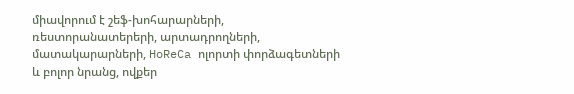միավորում է շեֆ-խոհարարների, ռեստորանատերերի, արտադրողների, մատակարարների, HoReCa ոլորտի փորձագետների և բոլոր նրանց, ովքեր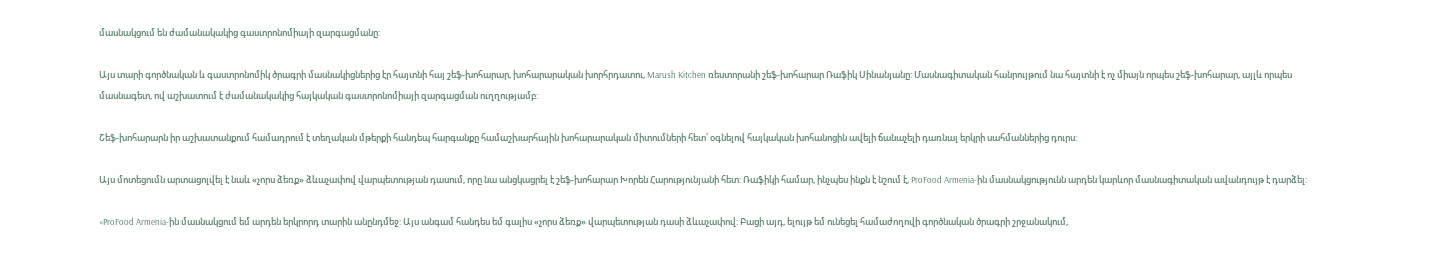մասնակցում են ժամանակակից գաստրոնոմիայի զարգացմանը:

Այս տարի գործնական և գաստրոնոմիկ ծրագրի մասնակիցներից էր հայտնի հայ շեֆ-խոհարար, խոհարարական խորհրդատու, Marush Kitchen ռեստորանի շեֆ-խոհարար Ռաֆիկ Սինանյանը: Մասնագիտական հանրույթում նա հայտնի է ոչ միայն որպես շեֆ-խոհարար, այլև որպես մասնագետ, ով աշխատում է ժամանակակից հայկական գաստրոնոմիայի զարգացման ուղղությամբ:

Շեֆ-խոհարարն իր աշխատանքում համադրում է տեղական մթերքի հանդեպ հարգանքը համաշխարհային խոհարարական միտումների հետ՝ օգնելով հայկական խոհանոցին ավելի ճանաչելի դառնալ երկրի սահմաններից դուրս:

Այս մոտեցումն արտացոլվել է նաև «չորս ձեռք» ձևաչափով վարպետության դասում, որը նա անցկացրել է շեֆ-խոհարար Խորեն Հարությունյանի հետ: Ռաֆիկի համար, ինչպես ինքն է նշում է, ProFood Armenia-ին մասնակցությունն արդեն կարևոր մասնագիտական ավանդույթ է դարձել:

«ProFood Armenia-ին մասնակցում եմ արդեն երկրորդ տարին անընդմեջ: Այս անգամ հանդես եմ գալիս «չորս ձեռք» վարպետության դասի ձևաչափով: Բացի այդ, ելույթ եմ ունեցել համաժողովի գործնական ծրագրի շրջանակում,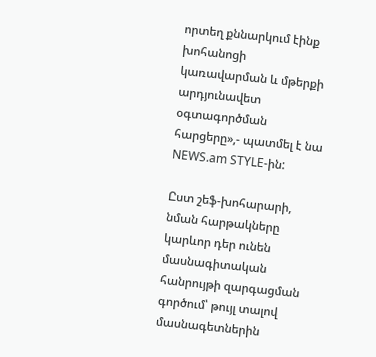որտեղ քննարկում էինք խոհանոցի կառավարման և մթերքի արդյունավետ օգտագործման հարցերը»,- պատմել է նա NEWS.am STYLE-ին:

Ըստ շեֆ-խոհարարի, նման հարթակները կարևոր դեր ունեն մասնագիտական հանրույթի զարգացման գործում՝ թույլ տալով մասնագետներին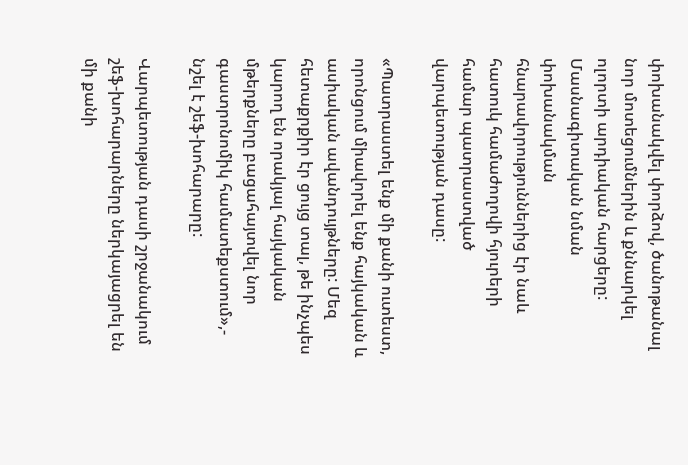փոխանակվել փորձով, ծանոթանալ նոր մոտեցումներին և քննարկել ոլորտի արդիական հարցերը: Մասնագիտական նման փոխանակման հնարավորություններից էր նաև հատուկ համաժողովի հյուրերի համար պատրաստված վարպետության դասը:

«Պատրաստել ենք մի քանի ուտեստ, որոնցում միավորել ենք հայկական և ասիական ավանդույթները: Մեզ հետաքրքիր էր ցույց տալ, թե ինչպես կարող են որակյալ հայկական մթերքները բացահայտվել նոր գաստրոնոմիկ համատեքստում»,- նշել է շեֆ-խոհարարը:

Վարպետության դասի շրջանակում շեֆ-խոհարարները ներկայացրել են մի քանի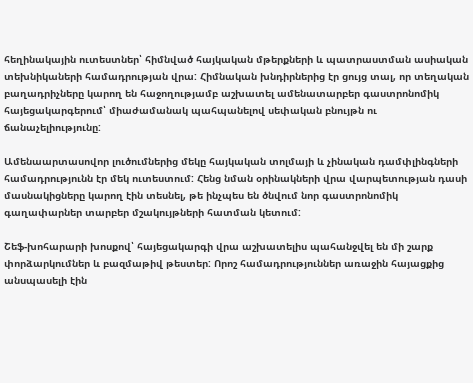հեղինակային ուտեստներ՝ հիմնված հայկական մթերքների և պատրաստման ասիական տեխնիկաների համադրության վրա: Հիմնական խնդիրներից էր ցույց տալ, որ տեղական բաղադրիչները կարող են հաջողությամբ աշխատել ամենատարբեր գաստրոնոմիկ հայեցակարգերում՝ միաժամանակ պահպանելով սեփական բնույթն ու ճանաչելիությունը:

Ամենաարտասովոր լուծումներից մեկը հայկական տոլմայի և չինական դամփլինգների համադրությունն էր մեկ ուտեստում: Հենց նման օրինակների վրա վարպետության դասի մասնակիցները կարող էին տեսնել, թե ինչպես են ծնվում նոր գաստրոնոմիկ գաղափարներ տարբեր մշակույթների հատման կետում:

Շեֆ-խոհարարի խոսքով՝ հայեցակարգի վրա աշխատելիս պահանջվել են մի շարք փորձարկումներ և բազմաթիվ թեստեր: Որոշ համադրություններ առաջին հայացքից անսպասելի էին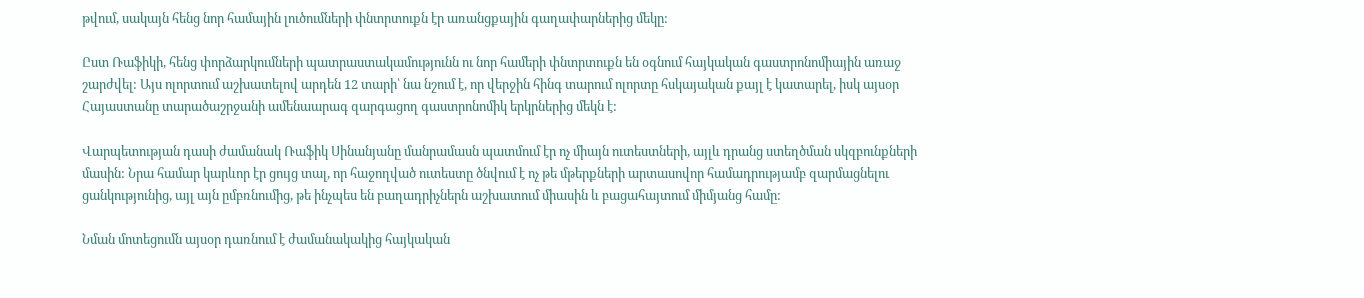թվում, սակայն հենց նոր համային լուծումների փնտրտուքն էր առանցքային գաղափարներից մեկը:

Ըստ Ռաֆիկի, հենց փորձարկումների պատրաստակամությունն ու նոր համերի փնտրտուքն են օգնում հայկական գաստրոնոմիային առաջ շարժվել: Այս ոլորտում աշխատելով արդեն 12 տարի՝ նա նշում է, որ վերջին հինգ տարում ոլորտը հսկայական քայլ է կատարել, իսկ այսօր Հայաստանը տարածաշրջանի ամենաարագ զարգացող գաստրոնոմիկ երկրներից մեկն է:

Վարպետության դասի ժամանակ Ռաֆիկ Սինանյանը մանրամասն պատմում էր ոչ միայն ուտեստների, այլև դրանց ստեղծման սկզբունքների մասին: Նրա համար կարևոր էր ցույց տալ, որ հաջողված ուտեստը ծնվում է ոչ թե մթերքների արտասովոր համադրությամբ զարմացնելու ցանկությունից, այլ այն ըմբռնումից, թե ինչպես են բաղադրիչներն աշխատում միասին և բացահայտում միմյանց համը:

Նման մոտեցումն այսօր դառնում է ժամանակակից հայկական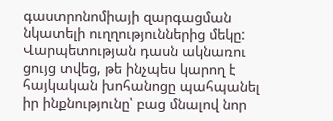գաստրոնոմիայի զարգացման նկատելի ուղղություններից մեկը: Վարպետության դասն ակնառու ցույց տվեց, թե ինչպես կարող է հայկական խոհանոցը պահպանել իր ինքնությունը՝ բաց մնալով նոր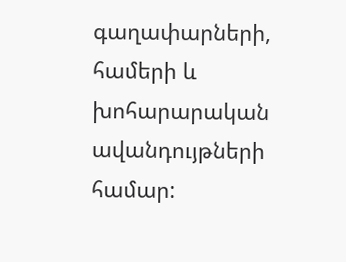գաղափարների, համերի և խոհարարական ավանդույթների համար: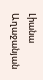Լիանա Աղաջանյան